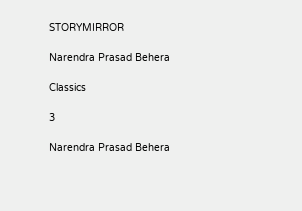STORYMIRROR

Narendra Prasad Behera

Classics

3

Narendra Prasad Behera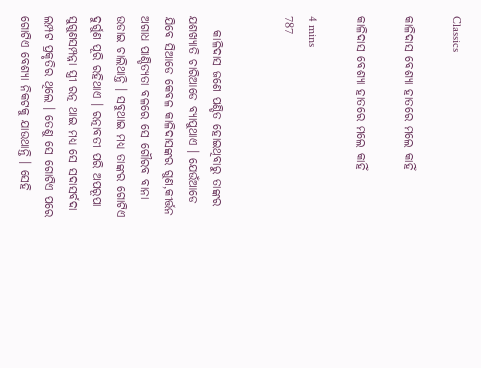Classics

କାଳିଦାସ ବେଶ୍ୟା ହାତରେ ମଲେ କାହିଁ

କାଳିଦାସ ବେଶ୍ୟା ହାତରେ ମଲେ କାହିଁ

4 mins
787


   କାଳିଦାସ ଜଣେ ପଣ୍ଡିତ ହୋଇଥିବାରୁ ତାଙ୍କର ଯଶଖ୍ଯାତି ଚାରିଆଡେ ବ୍ଯାପୁଥାଏ । ଯେଉଁଆଡେ ଯିବେ ସିଆଡେ କେବଳ କାଳିଦାସଙ୍କର ଗୁଣ,କୀର୍ତ୍ତନ ଅଗାଧ ପାଣ୍ଡିତ୍ଯତା ବଳରେ ସେ ଗୌରବ ବାନା ଉଡାଇ ଚାଲିଥାନ୍ତି । ସବୁଥାଇ ମଧ୍ଯ ତାଙ୍କର ଗୋଟିଏ ଦୁର୍ଗୁଣ ପୂରି ରହିଥାଏ । ରତ୍ନାବତୀ ପରି ଅପରୂପା ସୁଗୁଣସମ୍ପନ୍ନା ସ୍ତ୍ରୀ ରତ୍ନ ଥାଇ ମଧ୍ଯ ସେ ସଦାସର୍ବଦା ଲମ୍ପଟ ପ୍ରକୃତିର ଥିଲେ । ତେଣୁ ସେ ଗୋଟିଏ ପରେ ଗୋଟିଏ ବେଶ୍ୟା ନିକଟକୁ ଯାଉଥାନ୍ତି । ସେହି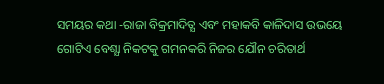ସମୟର କଥା -ରାଜା ବିକ୍ରମାଦିତ୍ଯ ଏବଂ ମହାକବି କାଳିଦାସ ଉଭୟେ ଗୋଟିଏ ବେଶ୍ଯା ନିକଟକୁ ଗମନକରି ନିଜର ଯୌନ ଚରିତାର୍ଥ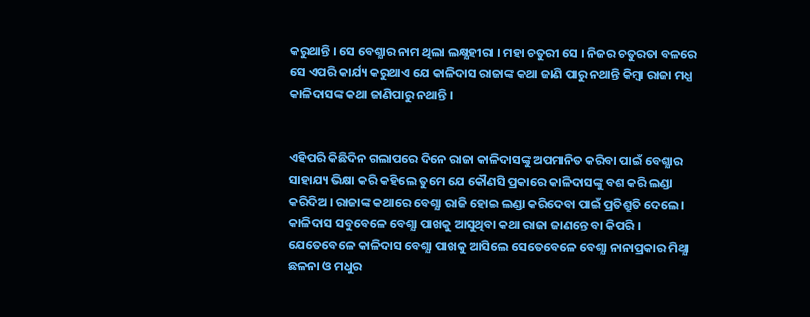କରୁଥାନ୍ତି । ସେ ବେଶ୍ଯାର ନାମ ଥିଲା ଲକ୍ଷ୍ଯହୀରା । ମହା ଚତୁରୀ ସେ । ନିଜର ଚତୁରତା ବଳରେ ସେ ଏପରି କାର୍ଯ୍ୟ କରୁଥାଏ ଯେ କାଳିଦାସ ରାଜାଙ୍କ କଥା ଜାଣି ପାରୁ ନଥାନ୍ତି କିମ୍ବା ରାଜା ମଧ୍ଯ କାଳିଦାସଙ୍କ କଥା ଜାଣିପାରୁ ନଥାନ୍ତି ।


ଏହିପରି କିଛିଦିନ ଗଲାପରେ ଦିନେ ରାଜା କାଳିଦାସଙ୍କୁ ଅପମାନିତ କରିବା ପାଇଁ ବେଶ୍ଯାର ସାହାଯ୍ୟ ଭିକ୍ଷା କରି କହିଲେ ତୁମେ ଯେ କୌଣସି ପ୍ରକାରେ କାଳିଦାସଙ୍କୁ ବଶ କରି ଲଣ୍ଡା କରିଦିଅ । ରାଜାଙ୍କ କଥାରେ ବେଶ୍ଯା ରାଜି ହୋଇ ଲଣ୍ଡା କରିଦେବା ପାଇଁ ପ୍ରତିଶ୍ରୁତି ଦେଲେ । କାଳିଦାସ ସବୁବେଳେ ବେଶ୍ଯା ପାଖକୁ ଆସୁଥିବା କଥା ରାଜା ଜାଣନ୍ତେ ବା କିପରି । ଯେତେବେଳେ କାଳିଦାସ ବେଶ୍ଯା ପାଖକୁ ଆସିଲେ ସେତେବେଳେ ବେଶ୍ଯା ନାନାପ୍ରକାର ମିଥ୍ଯା ଛଳନା ଓ ମଧୁର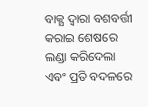ବାକ୍ଯ ଦ୍ବାରା ବଶବର୍ତ୍ତୀ କରାଇ ଶେଷରେ ଲଣ୍ଡା କରିଦେଲା ଏବଂ ପ୍ରତି ବଦଳରେ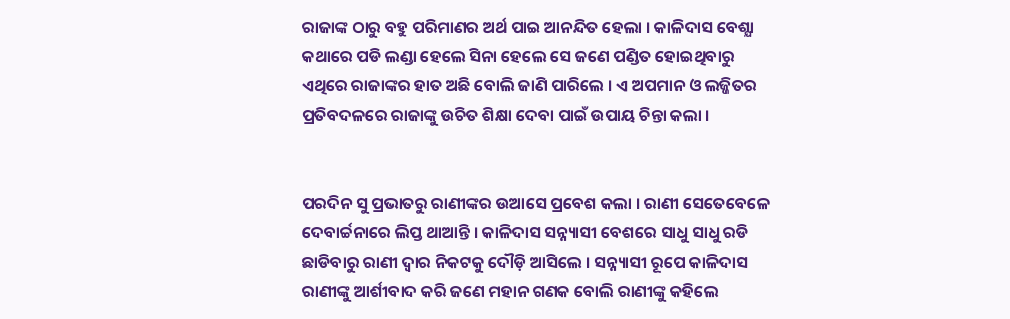ରାଜାଙ୍କ ଠାରୁ ବହୁ ପରିମାଣର ଅର୍ଥ ପାଇ ଆନନ୍ଦିତ ହେଲା । କାଳିଦାସ ବେଶ୍ଯା କଥାରେ ପଡି ଲଣ୍ଡା ହେଲେ ସିନା ହେଲେ ସେ ଜଣେ ପଣ୍ଡିତ ହୋଇଥିବାରୁ ଏଥିରେ ରାଜାଙ୍କର ହାତ ଅଛି ବୋଲି ଜାଣି ପାରିଲେ । ଏ ଅପମାନ ଓ ଲଜ୍ଜିତର ପ୍ରତିବଦଳରେ ରାଜାଙ୍କୁ ଉଚିତ ଶିକ୍ଷା ଦେବା ପାଇଁ ଉପାୟ ଚିନ୍ତା କଲା ।


ପରଦିନ ସୁ ପ୍ରଭାତରୁ ରାଣୀଙ୍କର ଉଆସେ ପ୍ରବେଶ କଲା । ରାଣୀ ସେତେବେଳେ ଦେବାର୍ଚ୍ଚନାରେ ଲିପ୍ତ ଥାଆନ୍ତି । କାଳିଦାସ ସନ୍ନ୍ୟାସୀ ବେଶରେ ସାଧୁ ସାଧୁ ରଡି ଛାଡିବାରୁ ରାଣୀ ଦ୍ବାର ନିକଟକୁ ଦୌଡ଼ି ଆସିଲେ । ସନ୍ନ୍ୟାସୀ ରୂପେ କାଳିଦାସ ରାଣୀଙ୍କୁ ଆର୍ଶୀବାଦ କରି ଜଣେ ମହାନ ଗଣକ ବୋଲି ରାଣୀଙ୍କୁ କହିଲେ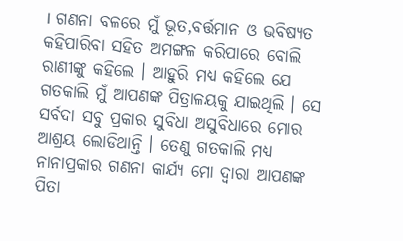। ଗଣନା ବଳରେ ମୁଁ ଭୂତ,ବର୍ତ୍ତମାନ ଓ ଭବିଷ୍ୟତ କହିପାରିବା ସହିତ ଅମଙ୍ଗଳ କରିପାରେ ବୋଲି ରାଣୀଙ୍କୁ କହିଲେ । ଆହୁରି ମଧ୍ଯ କହିଲେ ଯେ ଗତକାଲି ମୁଁ ଆପଣଙ୍କ ପିତ୍ରାଳୟକୁ ଯାଇଥିଲି । ସେ ସର୍ବଦା ସବୁ ପ୍ରକାର ସୁବିଧା ଅସୁବିଧାରେ ମୋର ଆଶ୍ରୟ ଲୋଡିଥାନ୍ତି । ତେଣୁ ଗତକାଲି ମଧ୍ଯ ନାନାପ୍ରକାର ଗଣନା କାର୍ଯ୍ୟ ମୋ ଦ୍ବାରା ଆପଣଙ୍କ ପିତା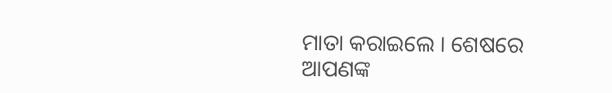ମାତା କରାଇଲେ । ଶେଷରେ ଆପଣଙ୍କ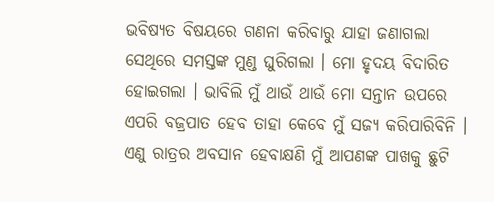ଭବିଷ୍ୟତ ବିଷୟରେ ଗଣନା କରିବାରୁ ଯାହା ଜଣାଗଲା ସେଥିରେ ସମସ୍ତଙ୍କ ମୁଣ୍ଡ ଘୁରିଗଲା । ମୋ ହୃଦୟ ବିଦାରିତ ହୋଇଗଲା । ଭାବିଲି ମୁଁ ଥାଉଁ ଥାଉଁ ମୋ ସନ୍ତାନ ଉପରେ ଏପରି ବଜ୍ରପାତ ହେବ ତାହା କେବେ ମୁଁ ସଜ୍ଯ କରିପାରିବିନି । ଏଣୁ ରାତ୍ରର ଅବସାନ ହେବାକ୍ଷଣି ମୁଁ ଆପଣଙ୍କ ପାଖକୁ ଛୁଟି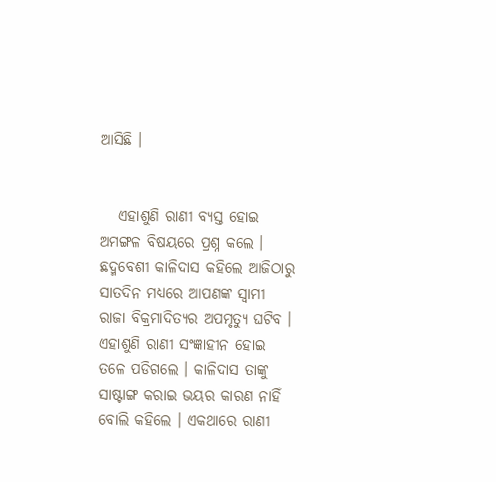ଆସିଛି ।


   ଏହାଶୁଣି ରାଣୀ ବ୍ଯସ୍ତ ହୋଇ ଅମଙ୍ଗଳ ବିଷୟରେ ପ୍ରଶ୍ନ କଲେ । ଛଦ୍ମବେଶୀ କାଳିଦାସ କହିଲେ ଆଜିଠାରୁ ସାତଦିନ ମଧ୍ଯରେ ଆପଣଙ୍କ ସ୍ବାମୀ ରାଜା ବିକ୍ରମାଦିତ୍ଯର ଅପମୃତ୍ଯୁ ଘଟିବ । ଏହାଶୁଣି ରାଣୀ ସଂଜ୍ଞାହୀନ ହୋଇ ତଳେ ପଡିଗଲେ । କାଳିଦାସ ତାଙ୍କୁ ସାଷ୍ଟାଙ୍ଗ କରାଇ ଭୟର କାରଣ ନାହିଁ ବୋଲି କହିଲେ । ଏକଥାରେ ରାଣୀ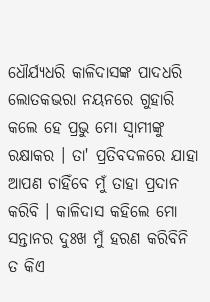ଧୌର୍ଯ୍ଯଧରି କାଳିଦାସଙ୍କ ପାଦଧରି ଲୋତକଭରା ନୟନରେ ଗୁହାରି କଲେ ହେ ପ୍ରଭୁ ମୋ ସ୍ବାମୀଙ୍କୁ ରକ୍ଷାକର । ତା' ପ୍ରତିବଦଳରେ ଯାହା ଆପଣ ଚାହିଁବେ ମୁଁ ତାହା ପ୍ରଦାନ କରିବି । କାଳିଦାସ କହିଲେ ମୋ ସନ୍ତାନର ଦୁଃଖ ମୁଁ ହରଣ କରିବିନି ତ କିଏ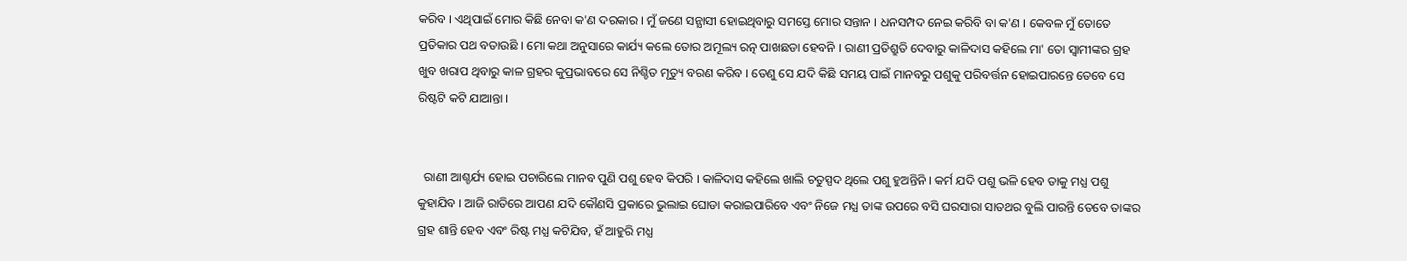କରିବ । ଏଥିପାଇଁ ମୋର କିଛି ନେବା କ'ଣ ଦରକାର । ମୁଁ ଜଣେ ସନ୍ଯାସୀ ହୋଇଥିବାରୁ ସମସ୍ତେ ମୋର ସନ୍ତାନ । ଧନସମ୍ପଦ ନେଇ କରିବି ବା କ'ଣ । କେବଳ ମୁଁ ତୋତେ ପ୍ରତିକାର ପଥ ବତାଉଛି । ମୋ କଥା ଅନୁସାରେ କାର୍ଯ୍ୟ କଲେ ତୋର ଅମୂଲ୍ୟ ରତ୍ନ ପାଖଛଡା ହେବନି । ରାଣୀ ପ୍ରତିଶ୍ରୁତି ଦେବାରୁ କାଳିଦାସ କହିଲେ ମା' ତୋ ସ୍ବାମୀଙ୍କର ଗ୍ରହ ଖୁବ ଖରାପ ଥିବାରୁ କାଳ ଗ୍ରହର କୁପ୍ରଭାବରେ ସେ ନିଶ୍ଚିତ ମୃତ୍ୟୁ ବରଣ କରିବ । ତେଣୁ ସେ ଯଦି କିଛି ସମୟ ପାଇଁ ମାନବରୁ ପଶୁକୁ ପରିବର୍ତ୍ତନ ହୋଇପାରନ୍ତେ ତେବେ ସେ ରିଷ୍ଟଟି କଟି ଯାଆନ୍ତା ।


  ରାଣୀ ଆଶ୍ଚର୍ଯ୍ୟ ହୋଇ ପଚାରିଲେ ମାନବ ପୁଣି ପଶୁ ହେବ କିପରି । କାଳିଦାସ କହିଲେ ଖାଲି ଚତୁସ୍ପଦ ଥିଲେ ପଶୁ ହୁଅନ୍ତିନି । କର୍ମ ଯଦି ପଶୁ ଭଳି ହେବ ତାକୁ ମଧ୍ଯ ପଶୁ କୁହାଯିବ । ଆଜି ରାତିରେ ଆପଣ ଯଦି କୌଣସି ପ୍ରକାରେ ଭୁଲାଇ ଘୋଡା କରାଇପାରିବେ ଏବଂ ନିଜେ ମଧ୍ଯ ତାଙ୍କ ଉପରେ ବସି ଘରସାରା ସାତଥର ବୁଲି ପାରନ୍ତି ତେବେ ତାଙ୍କର ଗ୍ରହ ଶାନ୍ତି ହେବ ଏବଂ ରିଷ୍ଟ ମଧ୍ଯ କଟିଯିବ, ହଁ ଆହୁରି ମଧ୍ଯ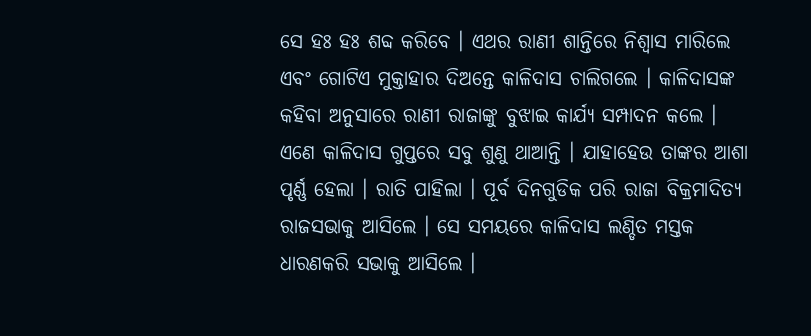ସେ ହଃ ହଃ ଶବ୍ଦ କରିବେ । ଏଥର ରାଣୀ ଶାନ୍ତିରେ ନିଶ୍ବାସ ମାରିଲେ ଏବଂ ଗୋଟିଏ ମୁକ୍ତାହାର ଦିଅନ୍ତେ କାଳିଦାସ ଚାଲିଗଲେ । କାଳିଦାସଙ୍କ କହିବା ଅନୁସାରେ ରାଣୀ ରାଜାଙ୍କୁ ବୁଝାଇ କାର୍ଯ୍ୟ ସମ୍ପାଦନ କଲେ । ଏଣେ କାଳିଦାସ ଗୁପ୍ତରେ ସବୁ ଶୁଣୁ ଥାଆନ୍ତି । ଯାହାହେଉ ତାଙ୍କର ଆଶା ପୃର୍ଣ୍ଣ ହେଲା । ରାତି ପାହିଲା । ପୂର୍ବ ଦିନଗୁଡିକ ପରି ରାଜା ବିକ୍ରମାଦିତ୍ଯ ରାଜସଭାକୁ ଆସିଲେ । ସେ ସମୟରେ କାଳିଦାସ ଲଣ୍ଡିତ ମସ୍ତକ ଧାରଣକରି ସଭାକୁ ଆସିଲେ ।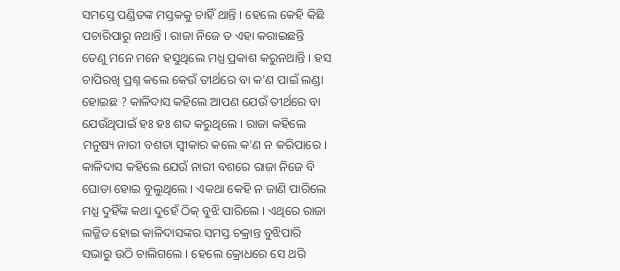ସମସ୍ତେ ପଣ୍ଡିତଙ୍କ ମସ୍ତକକୁ ଚାହିଁ ଥାନ୍ତି । ହେଲେ କେହି କିଛି ପଚାରିପାରୁ ନଥାନ୍ତି । ରାଜା ନିଜେ ତ ଏହା କରାଇଛନ୍ତି ତେଣୁ ମନେ ମନେ ହସୁଥିଲେ ମଧ୍ଯ ପ୍ରକାଶ କରୁନଥାନ୍ତି । ହସ ଚାପିରଖି ପ୍ରଶ୍ନ କଲେ କେଉଁ ତୀର୍ଥରେ ବା କ'ଣ ପାଇଁ ଲଣ୍ଡା ହୋଇଛ ? କାଳିଦାସ କହିଲେ ଆପଣ ଯେଉଁ ତୀର୍ଥରେ ବା ଯେଉଁଥିପାଇଁ ହଃ ହଃ ଶବ୍ଦ କରୁଥିଲେ । ରାଜା କହିଲେ ମନୁଷ୍ୟ ନାରୀ ବଶତା ସ୍ବୀକାର କଲେ କ'ଣ ନ କରିପାରେ । କାଳିଦାସ କହିଲେ ଯେଉଁ ନାରୀ ବଶରେ ରାଜା ନିଜେ ବି ଘୋଡା ହୋଇ ବୁଲୁଥିଲେ । ଏକଥା କେହି ନ ଜାଣି ପାରିଲେ ମଧ୍ଯ ଦୁହିଁଙ୍କ କଥା ଦୁହେଁ ଠିକ୍ ବୁଝି ପାରିଲେ । ଏଥିରେ ରାଜା ଲଜ୍ଜିତ ହୋଇ କାଳିଦାସଙ୍କର ସମସ୍ତ ଚକ୍ରାନ୍ତ ବୁଝିପାରି ସଭାରୁ ଉଠି ଚାଲିଗଲେ । ହେଲେ କ୍ରୋଧରେ ସେ ଥରି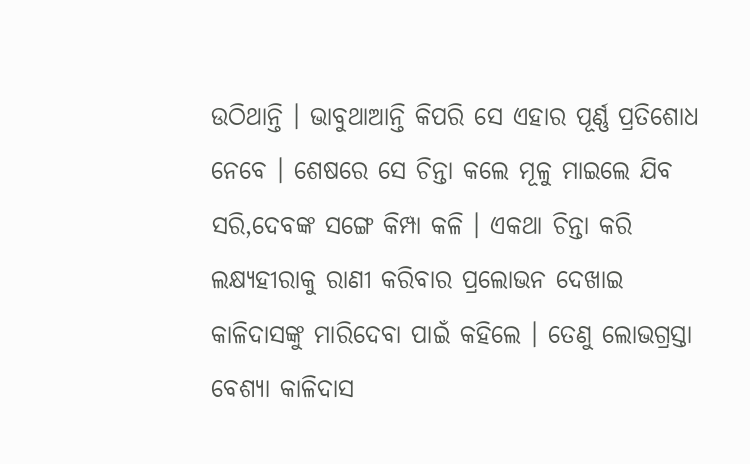ଉଠିଥାନ୍ତି । ଭାବୁଥାଆନ୍ତି କିପରି ସେ ଏହାର ପୂର୍ଣ୍ଣ ପ୍ରତିଶୋଧ ନେବେ । ଶେଷରେ ସେ ଚିନ୍ତା କଲେ ମୂଳୁ ମାଇଲେ ଯିବ ସରି,ଦେବଙ୍କ ସଙ୍ଗେ କିମ୍ପା କଳି । ଏକଥା ଚିନ୍ତା କରି ଲକ୍ଷ୍ଯହୀରାକୁ ରାଣୀ କରିବାର ପ୍ରଲୋଭନ ଦେଖାଇ କାଳିଦାସଙ୍କୁ ମାରିଦେବା ପାଇଁ କହିଲେ । ତେଣୁ ଲୋଭଗ୍ରସ୍ତା ବେଶ୍ଯା କାଳିଦାସ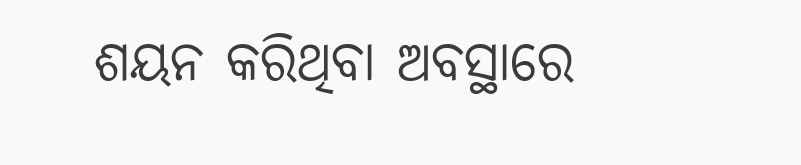ଶୟନ କରିଥିବା ଅବସ୍ଥାରେ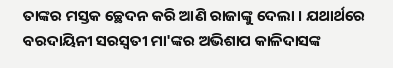ତାଙ୍କର ମସ୍ତକ ଚ୍ଛେଦନ କରି ଆଣି ରାଜାଙ୍କୁ ଦେଲା । ଯଥାର୍ଥରେ ବରଦାୟିନୀ ସରସ୍ବତୀ ମା'ଙ୍କର ଅଭିଶାପ କାଳିଦାସଙ୍କ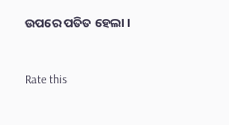ଉପରେ ପତିତ ହେଲା ।



Rate this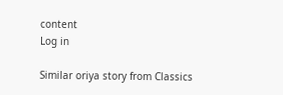content
Log in

Similar oriya story from Classics